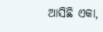ଆସିଛି ଏକା,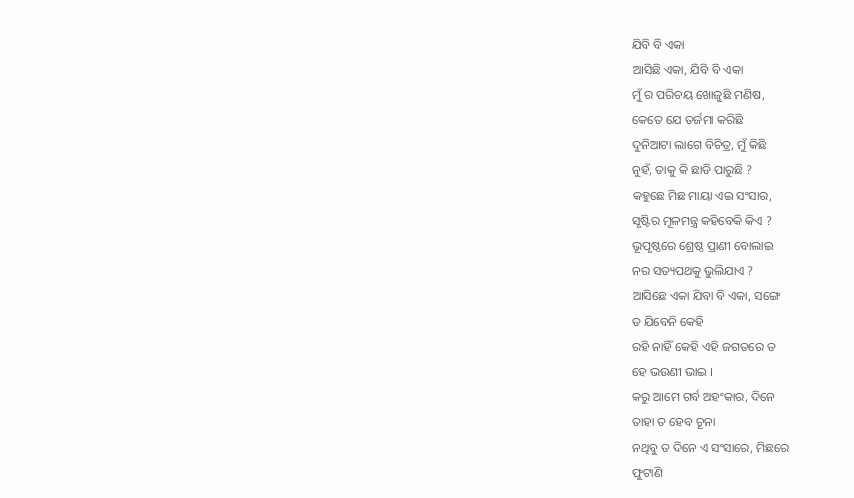ଯିବି ବି ଏକା
ଆସିଛି ଏକା, ଯିବି ବି ଏକା
ମୁଁ ର ପରିଚୟ ଖୋଜୁଛି ମଣିଷ,
କେତେ ଯେ ତର୍ଜମା କରିଛି
ଦୁନିଆଟା ଲାଗେ ବିଚିତ୍ର, ମୁଁ କିଛି
ନୁହଁ, ତାକୁ କି ଛାଡି ପାରୁଛି ?
କହୁଛେ ମିଛ ମାୟା ଏଇ ସଂସାର,
ସୃଷ୍ଟିର ମୂଳମନ୍ତ୍ର କହିବେକି କିଏ ?
ଭୂପୃଷ୍ଠରେ ଶ୍ରେଷ୍ଠ ପ୍ରାଣୀ ବୋଲାଇ
ନର ସତ୍ୟପଥକୁ ଭୁଲିଯାଏ ?
ଆସିଛେ ଏକା ଯିବା ବି ଏକା, ସଙ୍ଗେ
ତ ଯିବେନି କେହି
ରହି ନାହିଁ କେହି ଏହି ଜଗତରେ ତ
ହେ ଭଉଣୀ ଭାଇ ।
କରୁ ଆମେ ଗର୍ବ ଅହଂକାର, ଦିନେ
ତାହା ତ ହେବ ଚୂନା
ନଥିବୁ ତ ଦିନେ ଏ ସଂସାରେ, ମିଛରେ
ଫୁଟାଣି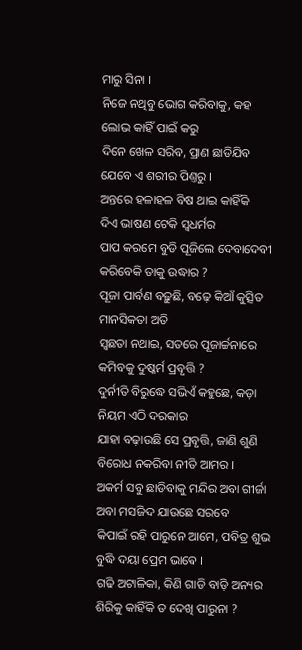ମାରୁ ସିନା ।
ନିଜେ ନଥିବୁ ଭୋଗ କରିବାକୁ, କହ
ଲୋଭ କାହିଁ ପାଇଁ କରୁ
ଦିନେ ଖେଳ ସରିବ, ପ୍ରାଣ ଛାଡିଯିବ
ଯେବେ ଏ ଶରୀର ପିଣ୍ତରୁ ।
ଅନ୍ତରେ ହଳାହଳ ବିଷ ଥାଇ କାହିଁକି
ଦିଏ ଭାଷଣ ଟେକି ସ୍ୱଧର୍ମର
ପାପ କରମେ ବୁଡି ପୂଜିଲେ ଦେବାଦେବୀ
କରିବେକି ତାକୁ ଉଦ୍ଧାର ?
ପୂଜା ପାର୍ବଣ ବଢ଼ୁଛି, ବଢ଼େ କିଆଁ କୁତ୍ସିତ
ମାନସିକତା ଅତି
ସ୍ୱଛତା ନଥାଇ, ସତରେ ପୂଜାର୍ଚ୍ଚନାରେ
କମିବକୁ ଦୁଷ୍କର୍ମ ପ୍ରବୃତ୍ତି ?
ଦୁର୍ନୀତି ବିରୁଦ୍ଧେ ସଭିଏଁ କହୁଛେ, କଡ଼ା
ନିୟମ ଏଠି ଦରକାର
ଯାହା ବଢ଼ାଉଛି ସେ ପ୍ରବୃତ୍ତି, ଜାଣି ଶୁଣି
ବିରୋଧ ନକରିବା ନୀତି ଆମର ।
ଅକର୍ମ ସବୁ ଛାଡିବାକୁ ମନ୍ଦିର ଅବା ଗୀର୍ଜା
ଅବା ମସଜିଦ ଯାଉଛେ ସରବେ
କିପାଇଁ ରହି ପାରୁନେ ଆମେ, ପବିତ୍ର ଶୁଭ
ବୁଦ୍ଧି ଦୟା ପ୍ରେମ ଭାଵେ ।
ଗଢି ଅଟାଳିକା, କିଣି ଗାଡି ବାଡ଼ି ଅନ୍ୟର
ଶିରିକୁ କାହିଁକି ତ ଦେଖି ପାରୁନା ?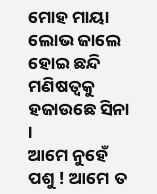ମୋହ ମାୟା ଲୋଭ ଜାଲେ ହୋଇ ଛନ୍ଦି
ମଣିଷତ୍ୱକୁ ହଜାଉଛେ ସିନା ।
ଆମେ ନୁହେଁ ପଶୁ ! ଆମେ ତ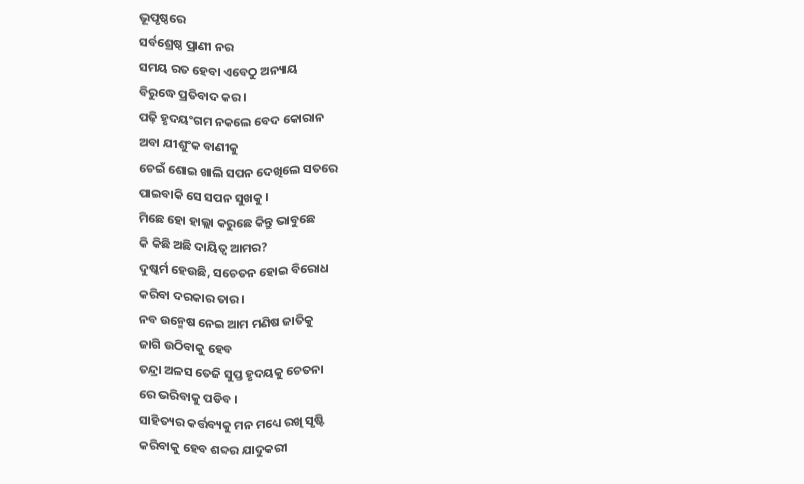ଭୂପୃଷ୍ଠରେ
ସର୍ବଶ୍ରେଷ୍ଠ ପ୍ରାଣୀ ନର
ସମୟ ରତ ହେବା ଏବେଠୁ ଅନ୍ୟାୟ
ବିରୁଦ୍ଧେ ପ୍ରତିବାଦ କର ।
ପଢ଼ି ହୃଦୟଂଗମ ନକଲେ ବେଦ କୋରାନ
ଅବା ଯୀଶୁଂକ ବାଣୀକୁ
ଚେଇଁ ଶୋଇ ଖାଲି ସପନ ଦେଖିଲେ ସତରେ
ପାଇବାକି ସେ ସପନ ସୁଖକୁ ।
ମିଛେ ହୋ ହାଲ୍ଲା କରୁଛେ କିନ୍ତୁ ଭାବୁଛେ
କି କିଛି ଅଛି ଦାୟିତ୍ଵ ଆମର?
ଦୁଷ୍କର୍ମ ହେଉଛି, ସଚେତନ ହୋଇ ବିରୋଧ
କରିବା ଦରକାର ତାର ।
ନବ ଉନ୍ମେଷ ନେଇ ଆମ ମଣିଷ ଜାତିକୁ
ଜାଗି ଉଠିବାକୁ ହେବ
ତନ୍ଦ୍ରା ଅଳସ ତେଜି ସୁପ୍ତ ହୃଦୟକୁ ଚେତନା
ରେ ଭରିବାକୁ ପଡିବ ।
ସାହିତ୍ୟର କର୍ତ୍ତବ୍ୟକୁ ମନ ମଧ୍ୟେ ରଖି ସୃଷ୍ଟି
କରିବାକୁ ହେବ ଶବ୍ଦର ଯାଦୁକରୀ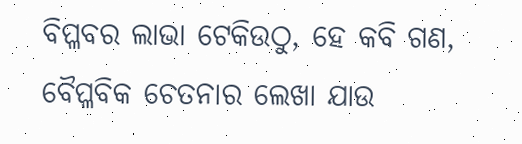ବିପ୍ଳବର ଲାଭା ଟେକିଉଠୁ, ହେ କବି ଗଣ,
ବୈପ୍ଳବିକ ଚେତନାର ଲେଖା ଯାଉ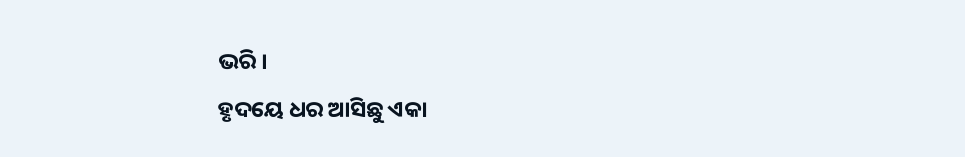ଭରି ।
ହୃଦୟେ ଧର ଆସିଛୁ ଏକା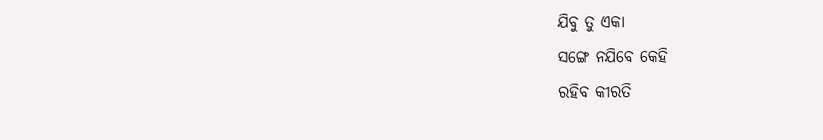ଯିବୁ ତୁ ଏକା
ସଙ୍ଗେ ନଯିବେ କେହି
ରହିବ କୀରତି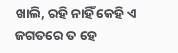ଖାଲି, ରହି ନାହିଁ କେହି ଏ
ଜଗତରେ ତ ହେ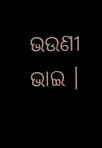ଭଉଣୀ ଭାଇ ।